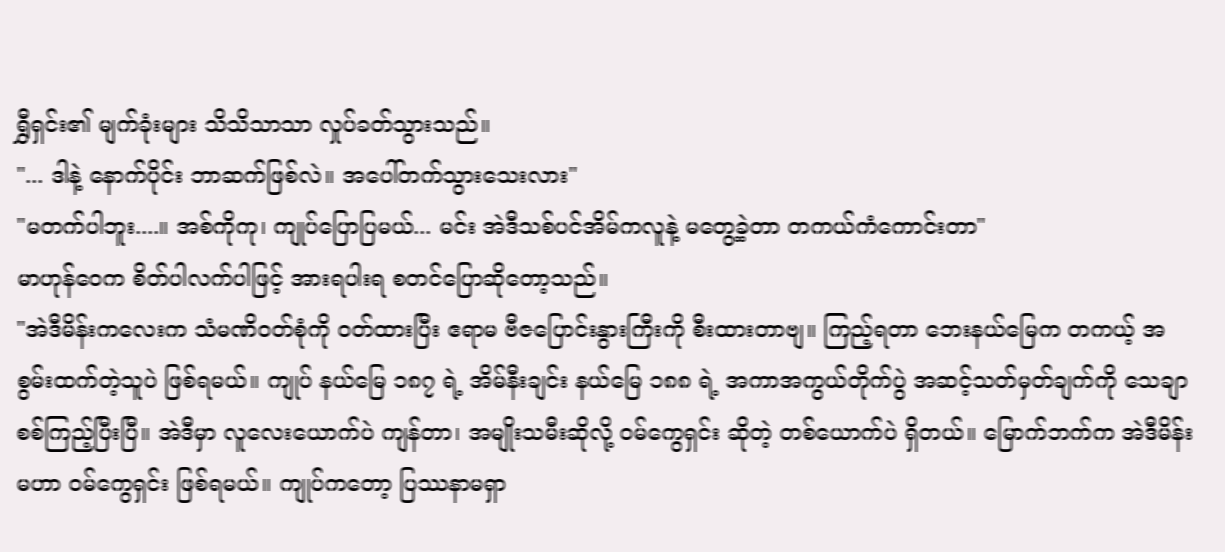ရွှီရှင်း၏ မျက်ခုံးများ သိသိသာသာ လှုပ်ခတ်သွားသည်။
"... ဒါနဲ့ နောက်ပိုင်း ဘာဆက်ဖြစ်လဲ။ အပေါ်တက်သွားသေးလား"
"မတက်ပါဘူး....။ အစ်ကိုကု၊ ကျုပ်ပြောပြမယ်... မင်း အဲဒီသစ်ပင်အိမ်ကလူနဲ့ မတွေ့ခဲ့တာ တကယ်ကံကောင်းတာ"
မာဟုန်ဝေက စိတ်ပါလက်ပါဖြင့် အားရပါးရ စတင်ပြောဆိုတော့သည်။
"အဲဒီမိန်းကလေးက သံမဏိဝတ်စုံကို ဝတ်ထားပြီး ဧရာမ ဗီဇပြောင်းနွားကြီးကို စီးထားတာဗျ။ ကြည့်ရတာ ဘေးနယ်မြေက တကယ့် အစွမ်းထက်တဲ့သူပဲ ဖြစ်ရမယ်။ ကျုပ် နယ်မြေ ၁၈၇ ရဲ့ အိမ်နီးချင်း နယ်မြေ ၁၈၈ ရဲ့ အကာအကွယ်တိုက်ပွဲ အဆင့်သတ်မှတ်ချက်ကို သေချာစစ်ကြည့်ပြီးပြီ။ အဲဒီမှာ လူလေးယောက်ပဲ ကျန်တာ၊ အမျိုးသမီးဆိုလို့ ဝမ်ကွေရှင်း ဆိုတဲ့ တစ်ယောက်ပဲ ရှိတယ်။ မြောက်ဘက်က အဲဒီမိန်းမဟာ ဝမ်ကွေရှင်း ဖြစ်ရမယ်။ ကျုပ်ကတော့ ပြဿနာမရှာ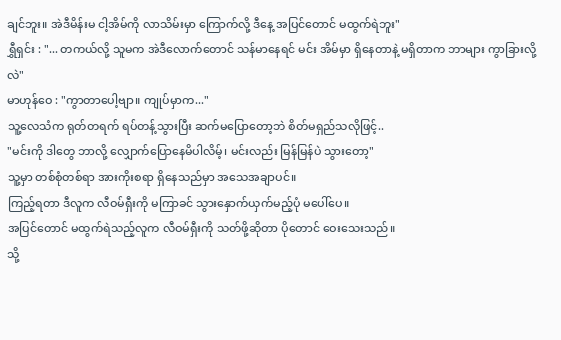ချင်ဘူး။ အဲဒီမိန်းမ ငါ့အိမ်ကို လာသိမ်းမှာ ကြောက်လို့ ဒီနေ့ အပြင်တောင် မထွက်ရဲဘူး"
ရွှီရှင်း : "... တကယ်လို့ သူမက အဲဒီလောက်တောင် သန်မာနေရင် မင်း အိမ်မှာ ရှိနေတာနဲ့ မရှိတာက ဘာများ ကွာခြားလို့လဲ"
မာဟုန်ဝေ : "ကွာတာပေါ့ဗျာ။ ကျုပ်မှာက..."
သူ့လေသံက ရုတ်တရက် ရပ်တန့်သွားပြီး ဆက်မပြောတော့ဘဲ စိတ်မရှည်သလိုဖြင့်..
"မင်းကို ဒါတွေ ဘာလို့ လျှောက်ပြောနေမိပါလိမ့်၊ မင်းလည်း မြန်မြန်ပဲ သွားတော့"
သူ့မှာ တစ်စုံတစ်ရာ အားကိုးစရာ ရှိနေသည်မှာ အသေအချာပင်။
ကြည့်ရတာ ဒီလူက လီဝမ်ရှီးကို မကြာခင် သွားနှောက်ယှက်မည့်ပုံ မပေါ်ပေ။
အပြင်တောင် မထွက်ရဲသည့်လူက လီဝမ်ရှီးကို သတ်ဖို့ဆိုတာ ပိုတောင် ဝေးသေးသည်။
သို့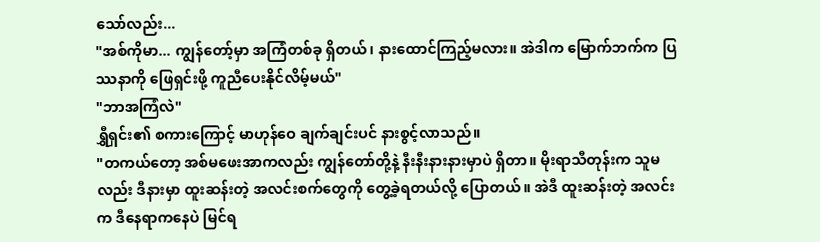သော်လည်း...
"အစ်ကိုမာ... ကျွန်တော့်မှာ အကြံတစ်ခု ရှိတယ်၊ နားထောင်ကြည့်မလား။ အဲဒါက မြောက်ဘက်က ပြဿနာကို ဖြေရှင်းဖို့ ကူညီပေးနိုင်လိမ့်မယ်"
"ဘာအကြံလဲ"
ရွှီရှင်း၏ စကားကြောင့် မာဟုန်ဝေ ချက်ချင်းပင် နားစွင့်လာသည်။
"တကယ်တော့ အစ်မဖေးအာကလည်း ကျွန်တော်တို့နဲ့ နီးနီးနားနားမှာပဲ ရှိတာ။ မိုးရာသီတုန်းက သူမလည်း ဒီနားမှာ ထူးဆန်းတဲ့ အလင်းစက်တွေကို တွေ့ခဲ့ရတယ်လို့ ပြောတယ်။ အဲဒီ ထူးဆန်းတဲ့ အလင်းက ဒီနေရာကနေပဲ မြင်ရ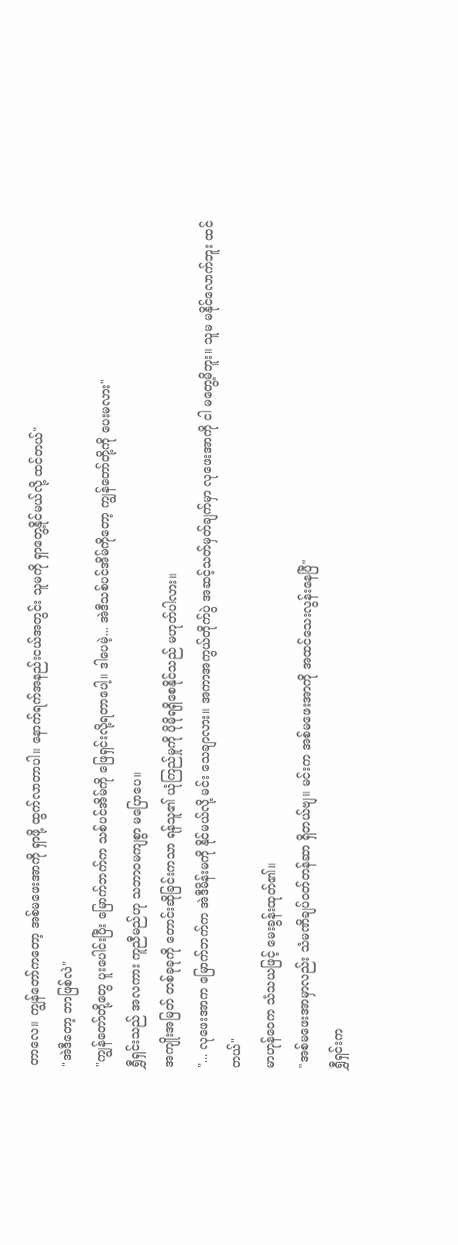တာလေ။ ကျွန်တော်ကတော့ အစ်မဖေးအာကို ရှာဖို့ ထွက်လာတာပါ။ နောက်ရက်အနည်းငယ်အတွင်း သူမကို ရှာတွေ့နိုင်မယ်လို့ ထင်တယ်"
"အဲဒီတော့ ဘာဖြစ်လဲ"
"ကျွန်တော်တို့တွေ ပူးပေါင်းပြီး မြောက်ဘက်က သစ်ပင်အိမ်ကို ဖြေရှင်းလို့ရတာပေါ့။ ဒါပေမဲ့... အဲဒီသစ်ပင်အိမ်ကိုတော့ ကျွန်တော်တို့ကို ပေးမလား"
ရွှီရှင်းသည် အလကား ကူညီမည်ဟု သဘာဝမကျစွာ မပြောပေ။
အကျိုးအမြတ် တစ်ခုခုကို တောင်းဆိုခြင်းကသာ ရန်သူ၏ ယုံကြည်မှုကို ပိုမိုရရှိစေနိုင်သည် မဟုတ်ပါလား။
"... လုဖေးအာက မြောက်ဘက်က အဲဒီမိန်းမကို နိုင်မယ်လို့ မင်း သေချာလား။ အကာအကွယ်တိုက်ပွဲ အဆင့်သတ်မှတ်ချက်မှာ လုဖေးအာကို ငါ မတွေ့မိဘူး။ သူမ မနိုင်လောက်ဘူး ထင်တယ်"
မာဟုန်ဝေက သံသယဖြင့် မေးခွန်းထုတ်၏။
"အစ်မဖေးအာမှာလည်း သံမဏိချပ်ဝတ်တန်ဆာ ရှိတယ်ဗျ။ မင်းက အစ်မဖေးအာကို အထင်သေးလွန်းနေပြီ"
ရွှီရှင်းက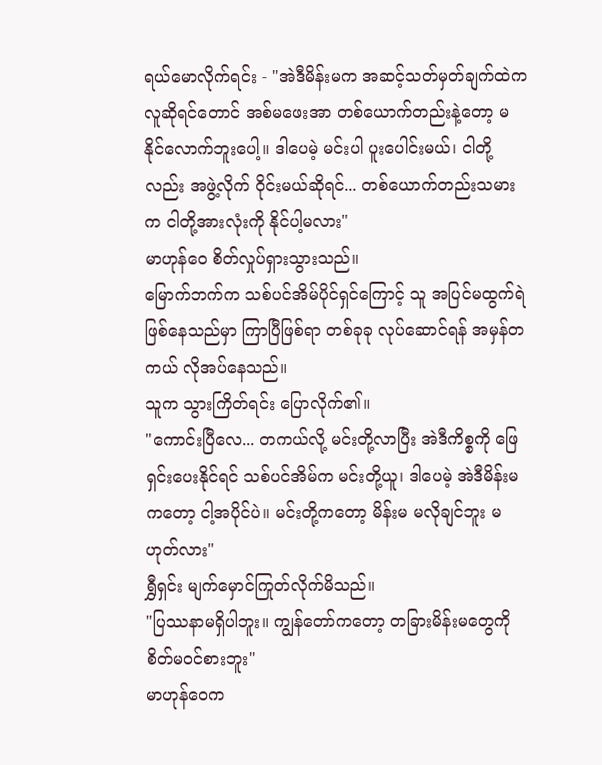ရယ်မောလိုက်ရင်း - "အဲဒီမိန်းမက အဆင့်သတ်မှတ်ချက်ထဲက လူဆိုရင်တောင် အစ်မဖေးအာ တစ်ယောက်တည်းနဲ့တော့ မနိုင်လောက်ဘူးပေါ့။ ဒါပေမဲ့ မင်းပါ ပူးပေါင်းမယ်၊ ငါတို့လည်း အဖွဲ့လိုက် ဝိုင်းမယ်ဆိုရင်... တစ်ယောက်တည်းသမားက ငါတို့အားလုံးကို နိုင်ပါ့မလား"
မာဟုန်ဝေ စိတ်လှုပ်ရှားသွားသည်။
မြောက်ဘက်က သစ်ပင်အိမ်ပိုင်ရှင်ကြောင့် သူ အပြင်မထွက်ရဲဖြစ်နေသည်မှာ ကြာပြီဖြစ်ရာ တစ်ခုခု လုပ်ဆောင်ရန် အမှန်တကယ် လိုအပ်နေသည်။
သူက သွားကြိတ်ရင်း ပြောလိုက်၏။
"ကောင်းပြီလေ... တကယ်လို့ မင်းတို့လာပြီး အဲဒီကိစ္စကို ဖြေရှင်းပေးနိုင်ရင် သစ်ပင်အိမ်က မင်းတို့ယူ၊ ဒါပေမဲ့ အဲဒီမိန်းမကတော့ ငါ့အပိုင်ပဲ။ မင်းတို့ကတော့ မိန်းမ မလိုချင်ဘူး မဟုတ်လား"
ရွှီရှင်း မျက်မှောင်ကြုတ်လိုက်မိသည်။
"ပြဿနာမရှိပါဘူး။ ကျွန်တော်ကတော့ တခြားမိန်းမတွေကို စိတ်မဝင်စားဘူး"
မာဟုန်ဝေက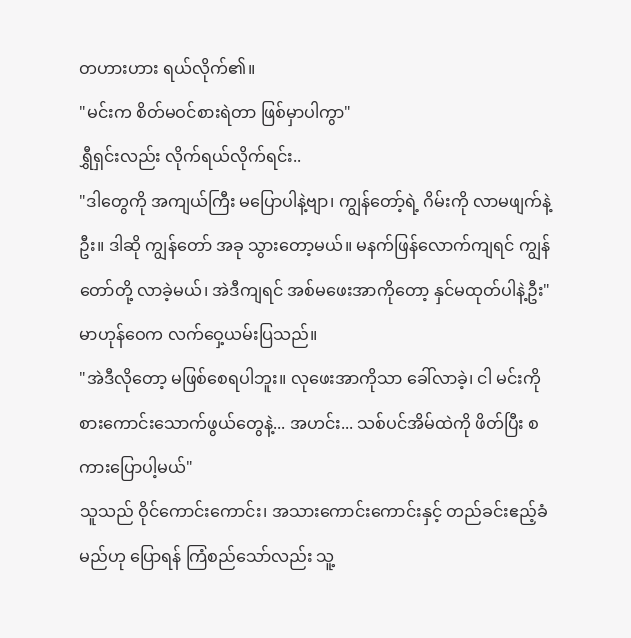တဟားဟား ရယ်လိုက်၏။
"မင်းက စိတ်မဝင်စားရဲတာ ဖြစ်မှာပါကွာ"
ရွှီရှင်းလည်း လိုက်ရယ်လိုက်ရင်း..
"ဒါတွေကို အကျယ်ကြီး မပြောပါနဲ့ဗျာ၊ ကျွန်တော့်ရဲ့ ဂိမ်းကို လာမဖျက်နဲ့ဦး။ ဒါဆို ကျွန်တော် အခု သွားတော့မယ်။ မနက်ဖြန်လောက်ကျရင် ကျွန်တော်တို့ လာခဲ့မယ်၊ အဲဒီကျရင် အစ်မဖေးအာကိုတော့ နှင်မထုတ်ပါနဲ့ဦး"
မာဟုန်ဝေက လက်ဝှေ့ယမ်းပြသည်။
"အဲဒီလိုတော့ မဖြစ်စေရပါဘူး။ လုဖေးအာကိုသာ ခေါ်လာခဲ့၊ ငါ မင်းကို စားကောင်းသောက်ဖွယ်တွေနဲ့... အဟင်း... သစ်ပင်အိမ်ထဲကို ဖိတ်ပြီး စကားပြောပါ့မယ်"
သူသည် ဝိုင်ကောင်းကောင်း၊ အသားကောင်းကောင်းနှင့် တည်ခင်းဧည့်ခံမည်ဟု ပြောရန် ကြံစည်သော်လည်း သူ့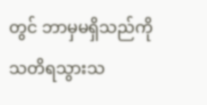တွင် ဘာမှမရှိသည်ကို သတိရသွားသ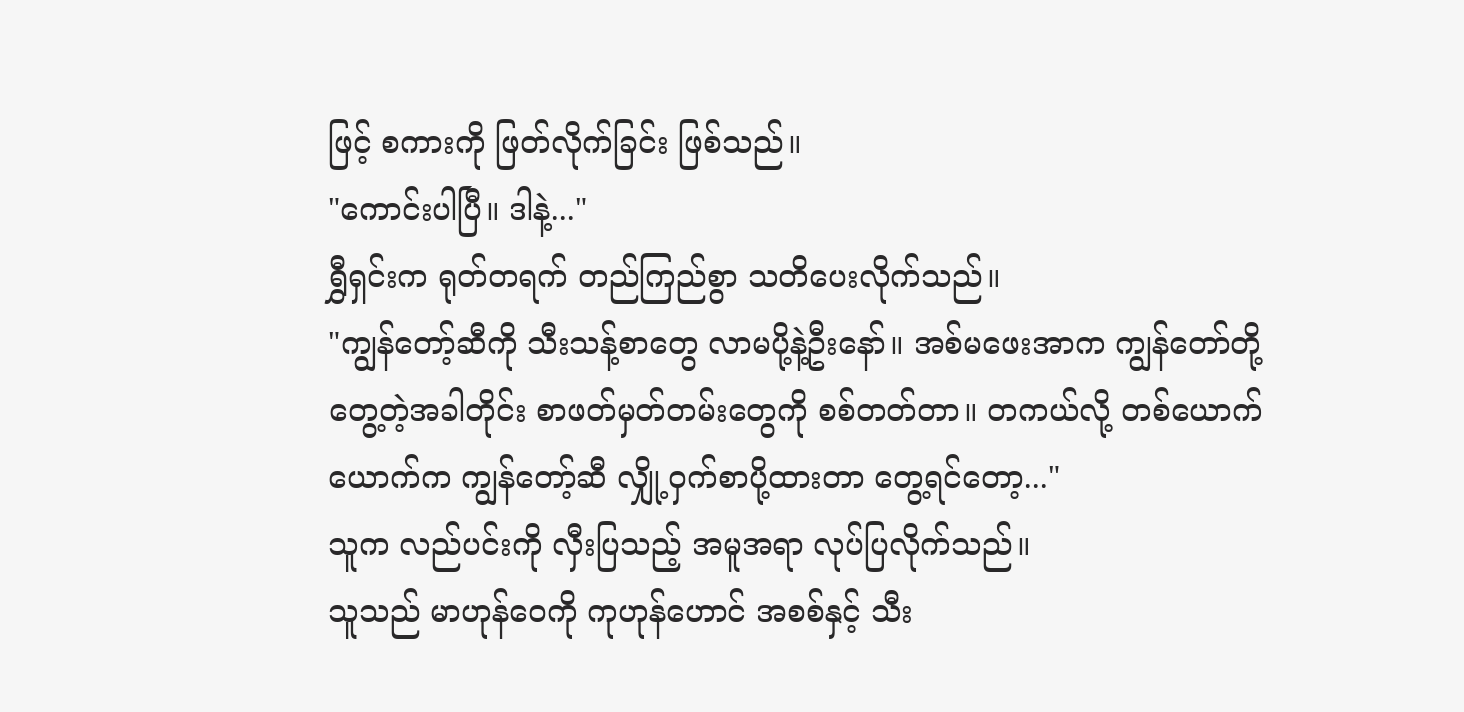ဖြင့် စကားကို ဖြတ်လိုက်ခြင်း ဖြစ်သည်။
"ကောင်းပါပြီ။ ဒါနဲ့..."
ရွှီရှင်းက ရုတ်တရက် တည်ကြည်စွာ သတိပေးလိုက်သည်။
"ကျွန်တော့်ဆီကို သီးသန့်စာတွေ လာမပို့နဲ့ဦးနော်။ အစ်မဖေးအာက ကျွန်တော်တို့ တွေ့တဲ့အခါတိုင်း စာဖတ်မှတ်တမ်းတွေကို စစ်တတ်တာ။ တကယ်လို့ တစ်ယောက်ယောက်က ကျွန်တော့်ဆီ လျှို့ဝှက်စာပို့ထားတာ တွေ့ရင်တော့..."
သူက လည်ပင်းကို လှီးပြသည့် အမူအရာ လုပ်ပြလိုက်သည်။
သူသည် မာဟုန်ဝေကို ကုဟုန်ဟောင် အစစ်နှင့် သီး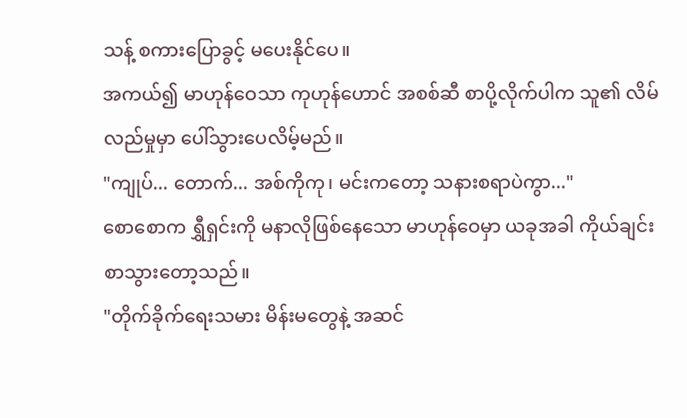သန့် စကားပြောခွင့် မပေးနိုင်ပေ။
အကယ်၍ မာဟုန်ဝေသာ ကုဟုန်ဟောင် အစစ်ဆီ စာပို့လိုက်ပါက သူ၏ လိမ်လည်မှုမှာ ပေါ်သွားပေလိမ့်မည်။
"ကျုပ်... တောက်... အစ်ကိုကု၊ မင်းကတော့ သနားစရာပဲကွာ..."
စောစောက ရွှီရှင်းကို မနာလိုဖြစ်နေသော မာဟုန်ဝေမှာ ယခုအခါ ကိုယ်ချင်းစာသွားတော့သည်။
"တိုက်ခိုက်ရေးသမား မိန်းမတွေနဲ့ အဆင်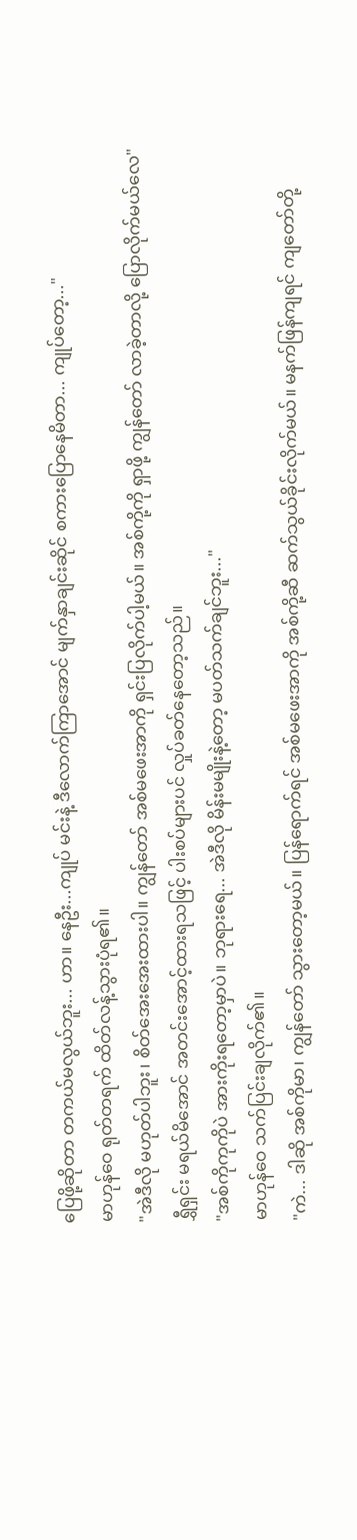ပြေဖို့ဆိုတာ တကယ်မလွယ်ဘူး... ဟာ။ နေဦး...ကျုပ် မင်းနဲ့ ဒီလောက်ကြာအောင် မျက်နှာချင်းဆိုင် စကားပြောနေမိတာ... ကျုပ်တော့..."
မာဟုန်ဝေ ရုတ်တရက် ထိတ်လန့်သွားပုံရ၏။
"အဲဒီလို မဟုတ်ပါဘူး၊ စိတ်အေးအေးထားပါ။ ကျွန်တော် အစ်မဖေးအာကို ရှင်းပြလိုက်ပါ့မယ်။ အစ်ကို့ကို ရှာဖို့ ကျွန်တော် လာခဲ့တာလို့ ပြောလိုက်မယ်လေ"
ရွှီရှင်း မရယ်မိအောင် အတင်းအောင့်ထားရသဖြင့် ပါးစပ်များပင် လှုပ်ခတ်နေတော့သည်။
"အစ်ကိုကုကိုပဲ အားကိုးရတော့မှာပဲ။ ဘုရားရေ... အဲဒီလို မိန်းမမျိုးနဲ့တော့ မပတ်သက်ချင်ဘူး..."
မာဟုန်ဝေ သက်ပြင်းချလိုက်၏။
"ကဲ... ဒါဆို အစ်ကိုမာ၊ ကျွန်တော် သွားတော့မယ်။ ပြန်ရောက်ရင် အစ်မဖေးအာကို အစ်ကို့ဆီ ဆက်သွယ်ခိုင်းလိုက်မယ်။ မနက်ဖြန်ကျရင် ကျတော်တို့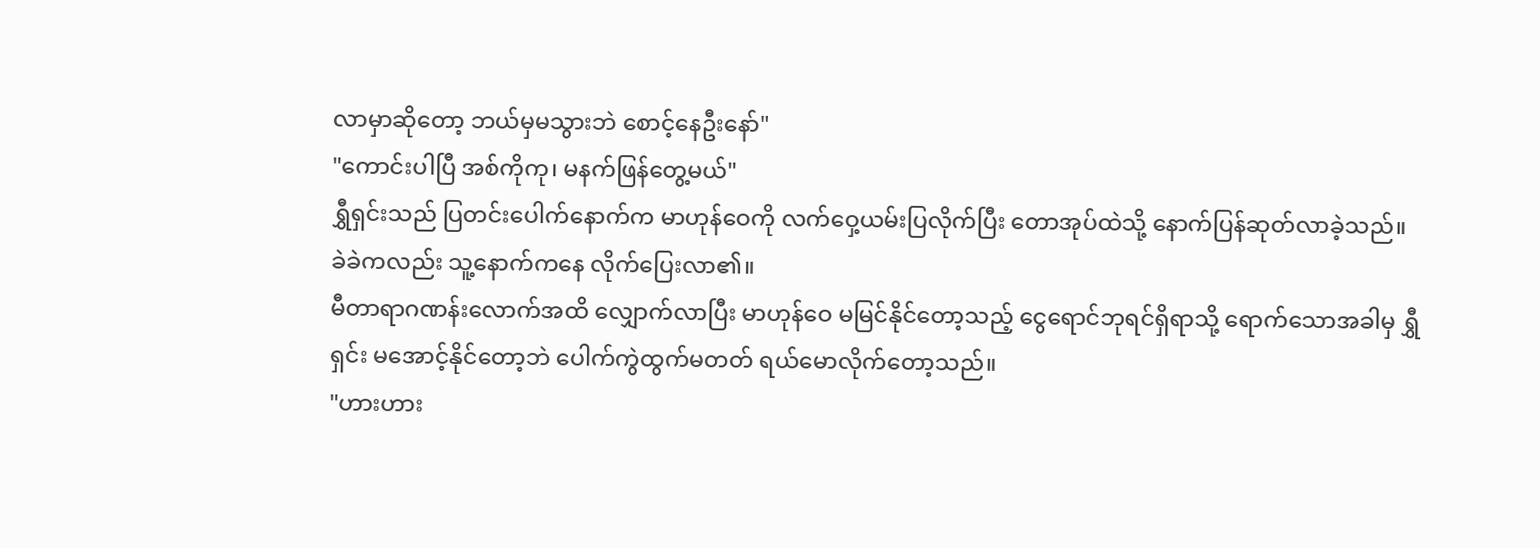လာမှာဆိုတော့ ဘယ်မှမသွားဘဲ စောင့်နေဦးနော်"
"ကောင်းပါပြီ အစ်ကိုကု၊ မနက်ဖြန်တွေ့မယ်"
ရွှီရှင်းသည် ပြတင်းပေါက်နောက်က မာဟုန်ဝေကို လက်ဝှေ့ယမ်းပြလိုက်ပြီး တောအုပ်ထဲသို့ နောက်ပြန်ဆုတ်လာခဲ့သည်။
ခဲခဲကလည်း သူ့နောက်ကနေ လိုက်ပြေးလာ၏။
မီတာရာဂဏန်းလောက်အထိ လျှောက်လာပြီး မာဟုန်ဝေ မမြင်နိုင်တော့သည့် ငွေရောင်ဘုရင်ရှိရာသို့ ရောက်သောအခါမှ ရွှီရှင်း မအောင့်နိုင်တော့ဘဲ ပေါက်ကွဲထွက်မတတ် ရယ်မောလိုက်တော့သည်။
"ဟားဟား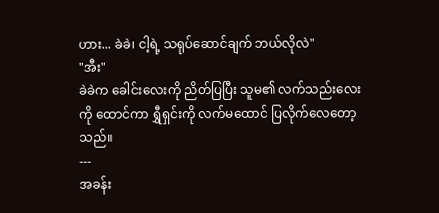ဟား... ခဲခဲ၊ ငါ့ရဲ့ သရုပ်ဆောင်ချက် ဘယ်လိုလဲ"
"အီး"
ခဲခဲက ခေါင်းလေးကို ညိတ်ပြပြီး သူမ၏ လက်သည်းလေးကို ထောင်ကာ ရွှီရှင်းကို လက်မထောင် ပြလိုက်လေတော့သည်။
---
အခန်း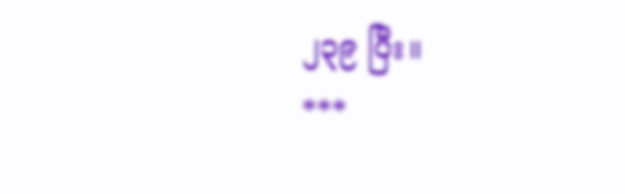၂၃၉ ပြီး။
***